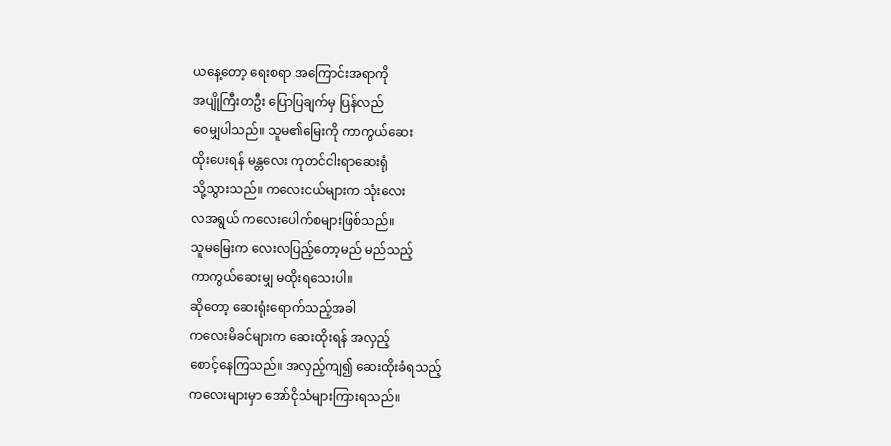ယနေ့တော့ ရေးစရာ အကြောင်းအရာကို
အပျိုကြီးတဦး ပြောပြချက်မှ ပြန်လည်
ဝေမျှပါသည်။ သူမ၏မြေးကို ကာကွယ်ဆေး
ထိုးပေးရန် မန္တလေး ကုတင်ငါးရာဆေးရုံ
သို့သွားသည်။ ကလေးငယ်များက သုံးလေး
လအရွယ် ကလေးပေါက်စများဖြစ်သည်။
သူမမြေးက လေးလပြည့်တော့မည် မည်သည့်
ကာကွယ်ဆေးမျှ မထိုးရသေးပါ။
ဆိုတော့ ဆေးရုံးရောက်သည့်အခါ
ကလေးမိခင်များက ဆေးထိုးရန် အလှည့်
စောင့်နေကြသည်။ အလှည့်ကျ၍ ဆေးထိုးခံရသည့်
ကလေးများမှာ အော်ငိုသံများကြားရသည်။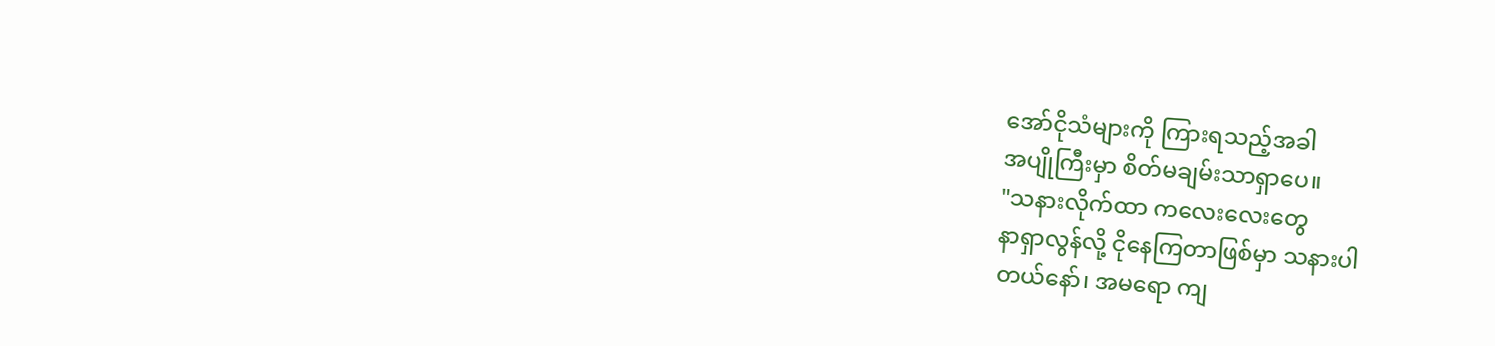အော်ငိုသံများကို ကြားရသည့်အခါ
အပျိုကြီးမှာ စိတ်မချမ်းသာရှာပေ။
"သနားလိုက်ထာ ကလေးလေးတွေ
နာရှာလွန်လို့ ငိုနေကြတာဖြစ်မှာ သနားပါ
တယ်နော်၊ အမရော ကျ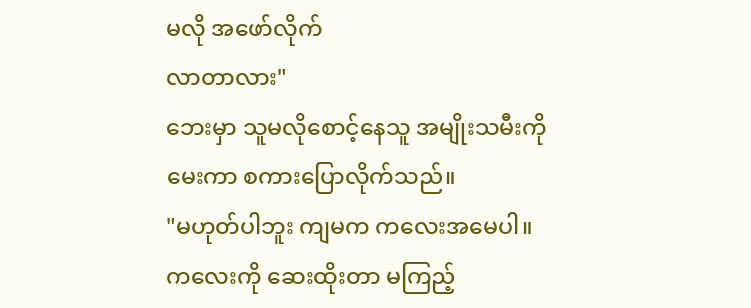မလို အဖော်လိုက်
လာတာလား"
ဘေးမှာ သူမလိုစောင့်နေသူ အမျိုးသမီးကို
မေးကာ စကားပြောလိုက်သည်။
"မဟုတ်ပါဘူး ကျမက ကလေးအမေပါ။
ကလေးကို ဆေးထိုးတာ မကြည့်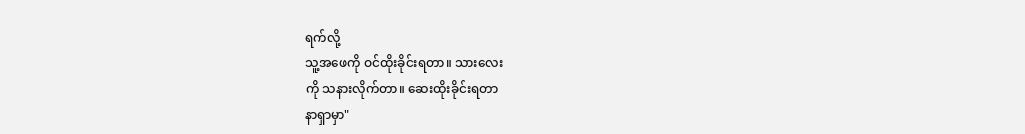ရက်လို့
သူ့အဖေကို ဝင်ထိုးခိုင်းရတာ။ သားလေး
ကို သနားလိုက်တာ။ ဆေးထိုးခိုင်းရတာ
နာရှာမှာ"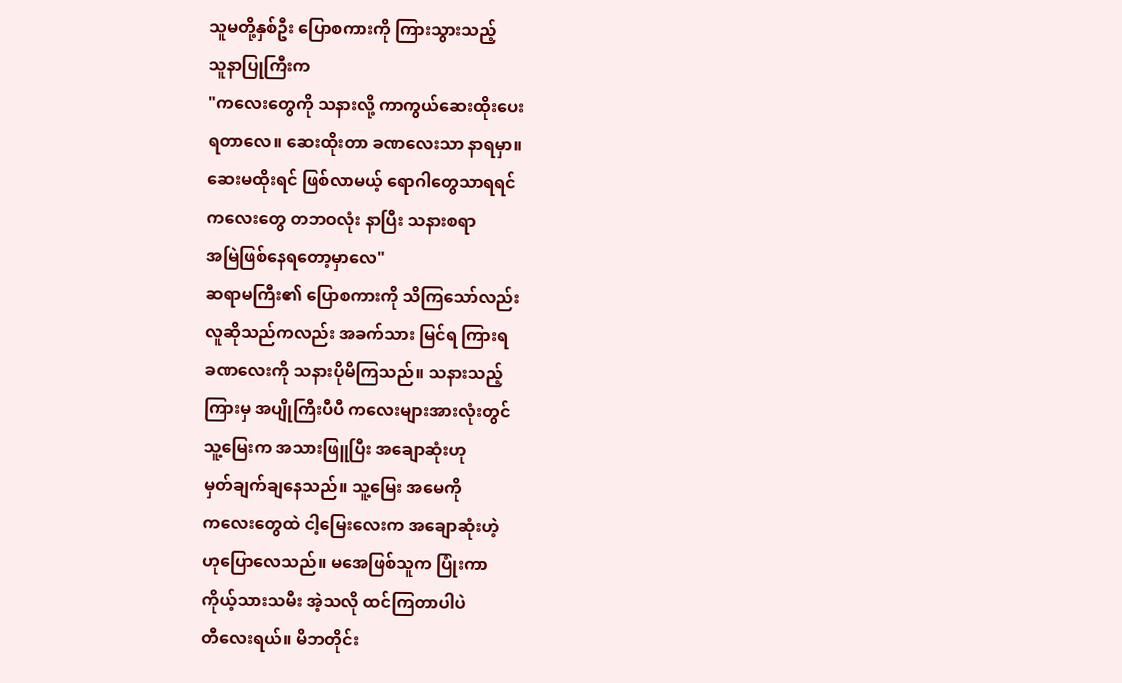သူမတို့နှစ်ဦး ပြောစကားကို ကြားသွားသည့်
သူနာပြုကြီးက
"ကလေးတွေကို သနားလို့ ကာကွယ်ဆေးထိုးပေး
ရတာလေ။ ဆေးထိုးတာ ခဏလေးသာ နာရမှာ။
ဆေးမထိုးရင် ဖြစ်လာမယ့် ရောဂါတွေသာရရင်
ကလေးတွေ တဘဝလုံး နာပြီး သနားစရာ
အမြဲဖြစ်နေရတော့မှာလေ"
ဆရာမကြီး၏ ပြောစကားကို သိကြသော်လည်း
လူဆိုသည်ကလည်း အခက်သား မြင်ရ ကြားရ
ခဏလေးကို သနားပိုမိကြသည်။ သနားသည့်
ကြားမှ အပျိုကြီးပီပီ ကလေးများအားလုံးတွင်
သူ့မြေးက အသားဖြူပြီး အချောဆုံးဟု
မှတ်ချက်ချနေသည်။ သူ့မြေး အမေကို
ကလေးတွေထဲ ငါ့မြေးလေးက အချောဆုံးဟဲ့
ဟုပြောလေသည်။ မအေဖြစ်သူက ပြုံးကာ
ကိုယ့်သားသမီး အဲ့သလို ထင်ကြတာပါပဲ
တီလေးရယ်။ မိဘတိုင်း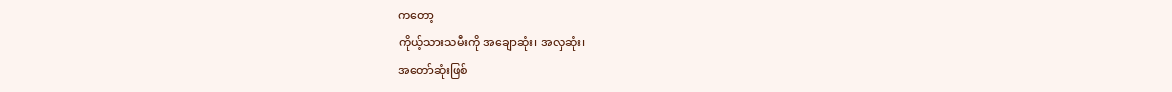ကတော့
ကိုယ့်သားသမီးကို အချောဆုံး၊ အလှဆုံး၊
အတော်ဆုံးဖြစ်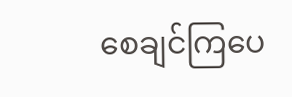စေချင်ကြပေ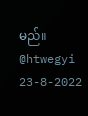မည်။
@htwegyi
23-8-2022